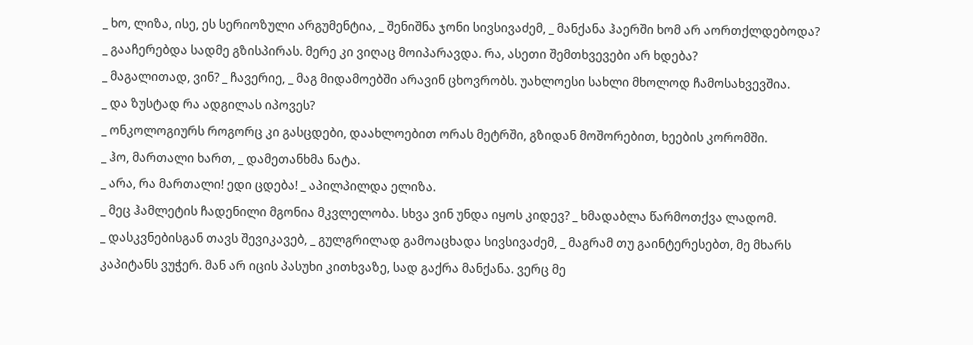_ ხო, ლიზა, ისე, ეს სერიოზული არგუმენტია, _ შენიშნა ჯონი სივსივაძემ, _ მანქანა ჰაერში ხომ არ აორთქლდებოდა?
_ გააჩერებდა სადმე გზისპირას. მერე კი ვიღაც მოიპარავდა. რა, ასეთი შემთხვევები არ ხდება?
_ მაგალითად, ვინ? _ ჩავერიე, _ მაგ მიდამოებში არავინ ცხოვრობს. უახლოესი სახლი მხოლოდ ჩამოსახვევშია.
_ და ზუსტად რა ადგილას იპოვეს?
_ ონკოლოგიურს როგორც კი გასცდები, დაახლოებით ორას მეტრში, გზიდან მოშორებით, ხეების კორომში.
_ ჰო, მართალი ხართ, _ დამეთანხმა ნატა.
_ არა, რა მართალი! ედი ცდება! _ აპილპილდა ელიზა.
_ მეც ჰამლეტის ჩადენილი მგონია მკვლელობა. სხვა ვინ უნდა იყოს კიდევ? _ ხმადაბლა წარმოთქვა ლადომ.
_ დასკვნებისგან თავს შევიკავებ, _ გულგრილად გამოაცხადა სივსივაძემ, _ მაგრამ თუ გაინტერესებთ, მე მხარს კაპიტანს ვუჭერ. მან არ იცის პასუხი კითხვაზე, სად გაქრა მანქანა. ვერც მე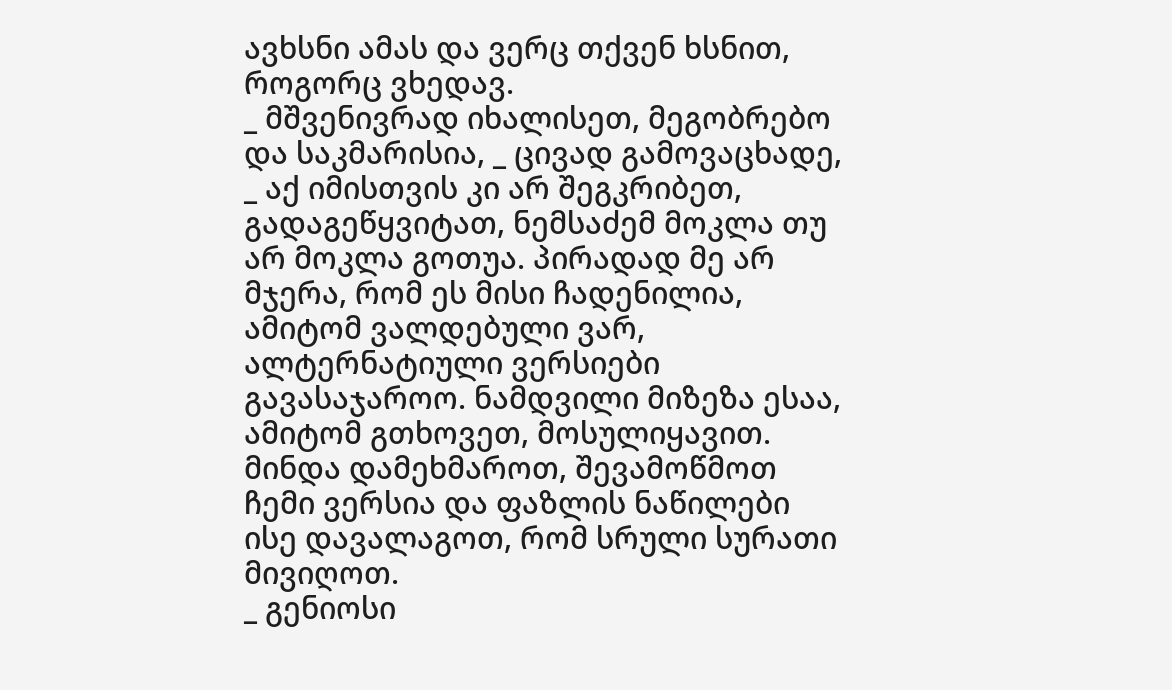ავხსნი ამას და ვერც თქვენ ხსნით, როგორც ვხედავ.
_ მშვენივრად იხალისეთ, მეგობრებო და საკმარისია, _ ცივად გამოვაცხადე, _ აქ იმისთვის კი არ შეგკრიბეთ, გადაგეწყვიტათ, ნემსაძემ მოკლა თუ არ მოკლა გოთუა. პირადად მე არ მჯერა, რომ ეს მისი ჩადენილია, ამიტომ ვალდებული ვარ, ალტერნატიული ვერსიები გავასაჯაროო. ნამდვილი მიზეზა ესაა, ამიტომ გთხოვეთ, მოსულიყავით. მინდა დამეხმაროთ, შევამოწმოთ ჩემი ვერსია და ფაზლის ნაწილები ისე დავალაგოთ, რომ სრული სურათი მივიღოთ.
_ გენიოსი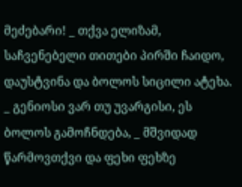მეძებარი! _ თქვა ელიზამ, საჩვენებელი თითები პირში ჩაიდო, დაუსტვინა და ბოლოს სიცილი ატეხა.
_ გენიოსი ვარ თუ უვარგისი, ეს ბოლოს გამოჩნდება, _ მშვიდად წარმოვთქვი და ფეხი ფეხზე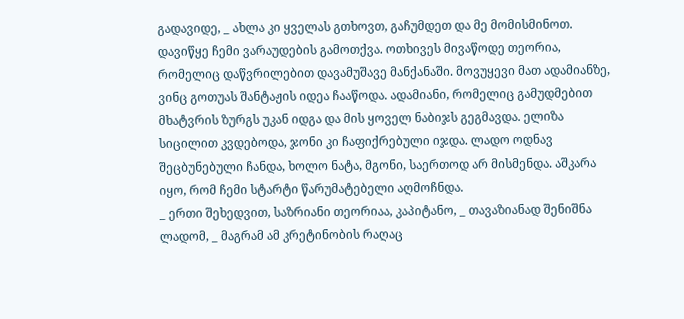გადავიდე, _ ახლა კი ყველას გთხოვთ, გაჩუმდეთ და მე მომისმინოთ.
დავიწყე ჩემი ვარაუდების გამოთქვა. ოთხივეს მივაწოდე თეორია, რომელიც დაწვრილებით დავამუშავე მანქანაში. მოვუყევი მათ ადამიანზე, ვინც გოთუას შანტაჟის იდეა ჩააწოდა. ადამიანი, რომელიც გამუდმებით მხატვრის ზურგს უკან იდგა და მის ყოველ ნაბიჯს გეგმავდა. ელიზა სიცილით კვდებოდა, ჯონი კი ჩაფიქრებული იჯდა. ლადო ოდნავ შეცბუნებული ჩანდა, ხოლო ნატა, მგონი, საერთოდ არ მისმენდა. აშკარა იყო, რომ ჩემი სტარტი წარუმატებელი აღმოჩნდა.
_ ერთი შეხედვით, საზრიანი თეორიაა, კაპიტანო, _ თავაზიანად შენიშნა ლადომ, _ მაგრამ ამ კრეტინობის რაღაც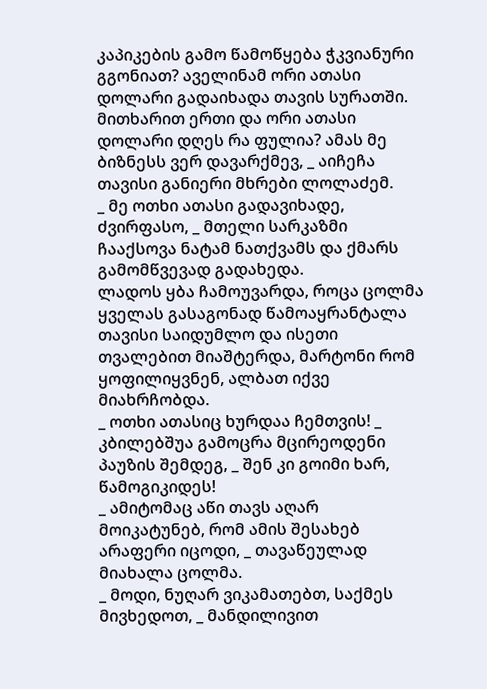კაპიკების გამო წამოწყება ჭკვიანური გგონიათ? აველინამ ორი ათასი დოლარი გადაიხადა თავის სურათში. მითხარით ერთი და ორი ათასი დოლარი დღეს რა ფულია? ამას მე ბიზნესს ვერ დავარქმევ, _ აიჩეჩა თავისი განიერი მხრები ლოლაძემ.
_ მე ოთხი ათასი გადავიხადე, ძვირფასო, _ მთელი სარკაზმი ჩააქსოვა ნატამ ნათქვამს და ქმარს გამომწვევად გადახედა.
ლადოს ყბა ჩამოუვარდა, როცა ცოლმა ყველას გასაგონად წამოაყრანტალა თავისი საიდუმლო და ისეთი თვალებით მიაშტერდა, მარტონი რომ ყოფილიყვნენ, ალბათ იქვე მიახრჩობდა.
_ ოთხი ათასიც ხურდაა ჩემთვის! _ კბილებშუა გამოცრა მცირეოდენი პაუზის შემდეგ, _ შენ კი გოიმი ხარ, წამოგიკიდეს!
_ ამიტომაც აწი თავს აღარ მოიკატუნებ, რომ ამის შესახებ არაფერი იცოდი, _ თავაწეულად მიახალა ცოლმა.
_ მოდი, ნუღარ ვიკამათებთ, საქმეს მივხედოთ, _ მანდილივით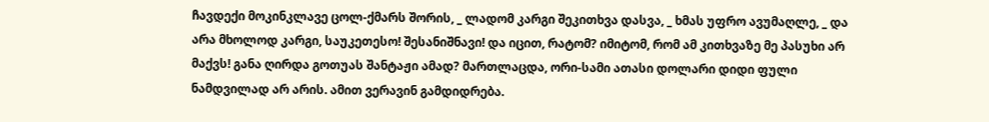ჩავდექი მოკინკლავე ცოლ-ქმარს შორის, _ ლადომ კარგი შეკითხვა დასვა, _ ხმას უფრო ავუმაღლე, _ და არა მხოლოდ კარგი, საუკეთესო! შესანიშნავი! და იცით, რატომ? იმიტომ, რომ ამ კითხვაზე მე პასუხი არ მაქვს! განა ღირდა გოთუას შანტაჟი ამად? მართლაცდა, ორი-სამი ათასი დოლარი დიდი ფული ნამდვილად არ არის. ამით ვერავინ გამდიდრება.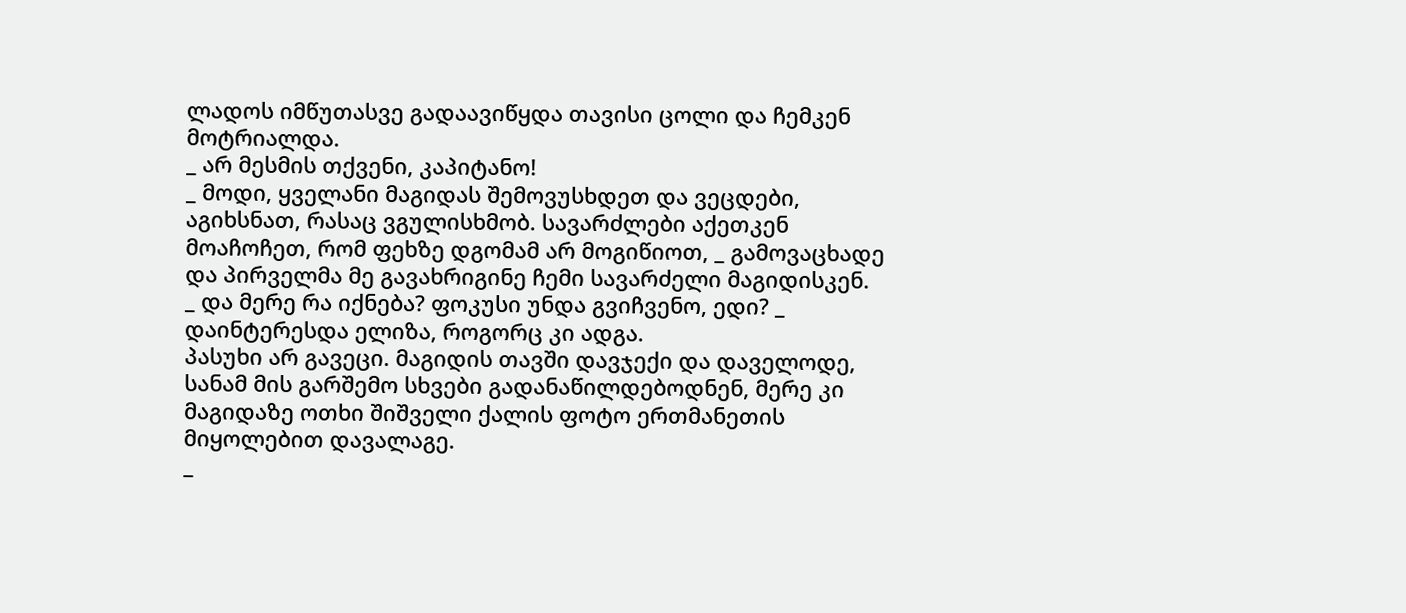ლადოს იმწუთასვე გადაავიწყდა თავისი ცოლი და ჩემკენ მოტრიალდა.
_ არ მესმის თქვენი, კაპიტანო!
_ მოდი, ყველანი მაგიდას შემოვუსხდეთ და ვეცდები, აგიხსნათ, რასაც ვგულისხმობ. სავარძლები აქეთკენ მოაჩოჩეთ, რომ ფეხზე დგომამ არ მოგიწიოთ, _ გამოვაცხადე და პირველმა მე გავახრიგინე ჩემი სავარძელი მაგიდისკენ.
_ და მერე რა იქნება? ფოკუსი უნდა გვიჩვენო, ედი? _ დაინტერესდა ელიზა, როგორც კი ადგა.
პასუხი არ გავეცი. მაგიდის თავში დავჯექი და დაველოდე, სანამ მის გარშემო სხვები გადანაწილდებოდნენ, მერე კი მაგიდაზე ოთხი შიშველი ქალის ფოტო ერთმანეთის მიყოლებით დავალაგე.
_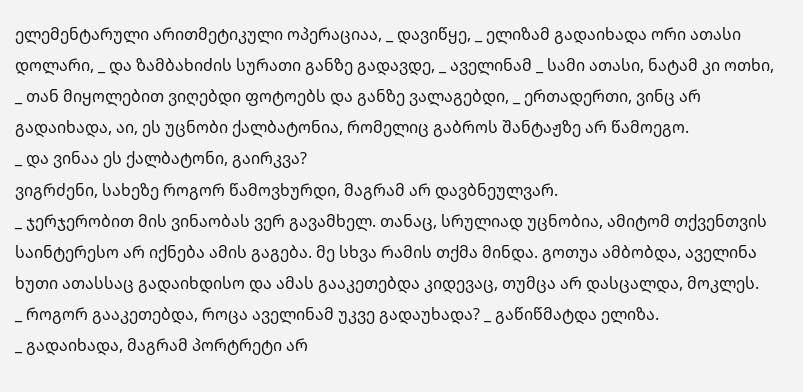ელემენტარული არითმეტიკული ოპერაციაა, _ დავიწყე, _ ელიზამ გადაიხადა ორი ათასი დოლარი, _ და ზამბახიძის სურათი განზე გადავდე, _ აველინამ _ სამი ათასი, ნატამ კი ოთხი, _ თან მიყოლებით ვიღებდი ფოტოებს და განზე ვალაგებდი, _ ერთადერთი, ვინც არ გადაიხადა, აი, ეს უცნობი ქალბატონია, რომელიც გაბროს შანტაჟზე არ წამოეგო.
_ და ვინაა ეს ქალბატონი, გაირკვა?
ვიგრძენი, სახეზე როგორ წამოვხურდი, მაგრამ არ დავბნეულვარ.
_ ჯერჯერობით მის ვინაობას ვერ გავამხელ. თანაც, სრულიად უცნობია, ამიტომ თქვენთვის საინტერესო არ იქნება ამის გაგება. მე სხვა რამის თქმა მინდა. გოთუა ამბობდა, აველინა ხუთი ათასსაც გადაიხდისო და ამას გააკეთებდა კიდევაც, თუმცა არ დასცალდა, მოკლეს.
_ როგორ გააკეთებდა, როცა აველინამ უკვე გადაუხადა? _ გაწიწმატდა ელიზა.
_ გადაიხადა, მაგრამ პორტრეტი არ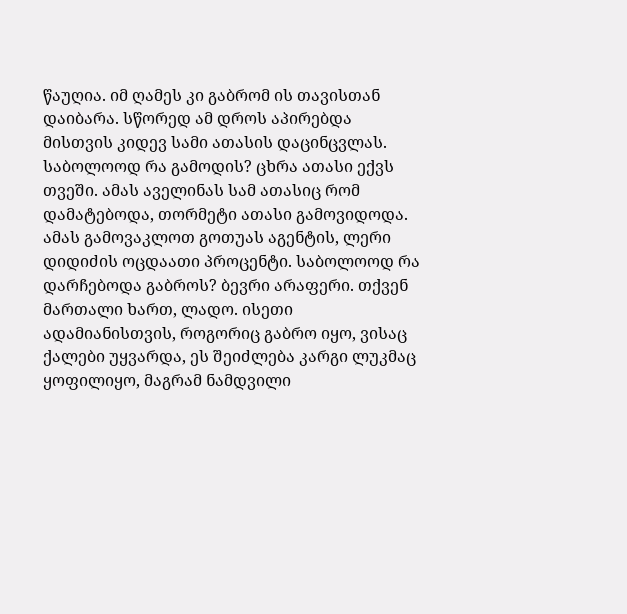წაუღია. იმ ღამეს კი გაბრომ ის თავისთან დაიბარა. სწორედ ამ დროს აპირებდა მისთვის კიდევ სამი ათასის დაცინცვლას. საბოლოოდ რა გამოდის? ცხრა ათასი ექვს თვეში. ამას აველინას სამ ათასიც რომ დამატებოდა, თორმეტი ათასი გამოვიდოდა. ამას გამოვაკლოთ გოთუას აგენტის, ლერი დიდიძის ოცდაათი პროცენტი. საბოლოოდ რა დარჩებოდა გაბროს? ბევრი არაფერი. თქვენ მართალი ხართ, ლადო. ისეთი ადამიანისთვის, როგორიც გაბრო იყო, ვისაც ქალები უყვარდა, ეს შეიძლება კარგი ლუკმაც ყოფილიყო, მაგრამ ნამდვილი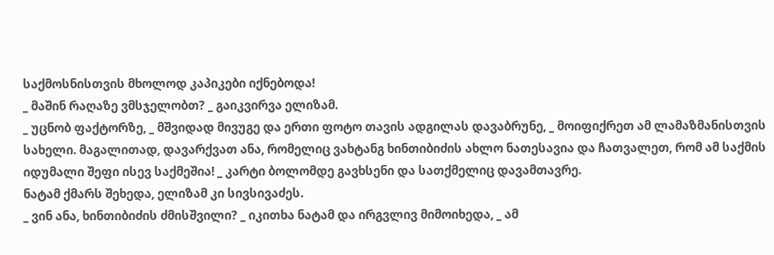საქმოსნისთვის მხოლოდ კაპიკები იქნებოდა!
_ მაშინ რაღაზე ვმსჯელობთ? _ გაიკვირვა ელიზამ.
_ უცნობ ფაქტორზე, _ მშვიდად მივუგე და ერთი ფოტო თავის ადგილას დავაბრუნე, _ მოიფიქრეთ ამ ლამაზმანისთვის სახელი. მაგალითად, დავარქვათ ანა, რომელიც ვახტანგ ხინთიბიძის ახლო ნათესავია და ჩათვალეთ, რომ ამ საქმის იდუმალი შეფი ისევ საქმეშია! _ კარტი ბოლომდე გავხსენი და სათქმელიც დავამთავრე.
ნატამ ქმარს შეხედა, ელიზამ კი სივსივაძეს.
_ ვინ ანა, ხინთიბიძის ძმისშვილი? _ იკითხა ნატამ და ირგვლივ მიმოიხედა, _ ამ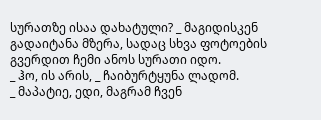სურათზე ისაა დახატული? _ მაგიდისკენ გადაიტანა მზერა, სადაც სხვა ფოტოების გვერდით ჩემი ანოს სურათი იდო.
_ ჰო, ის არის, _ ჩაიბურტყუნა ლადომ.
_ მაპატიე, ედი, მაგრამ ჩვენ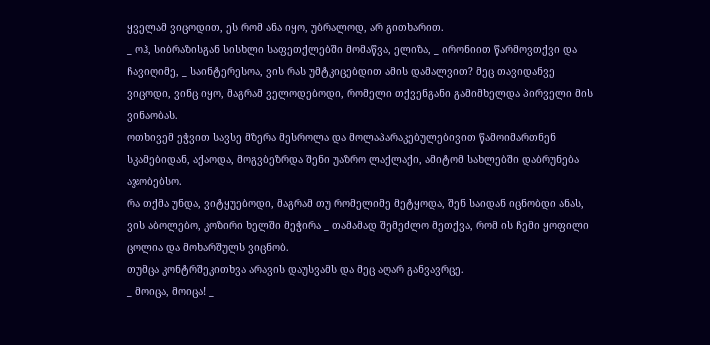ყველამ ვიცოდით, ეს რომ ანა იყო, უბრალოდ, არ გითხარით.
_ ოჰ, სიბრაზისგან სისხლი საფეთქლებში მომაწვა, ელიზა, _ ირონიით წარმოვთქვი და ჩავიღიმე, _ საინტერესოა, ვის რას უმტკიცებდით ამის დამალვით? მეც თავიდანვე ვიცოდი, ვინც იყო, მაგრამ ველოდებოდი, რომელი თქვენგანი გამიმხელდა პირველი მის ვინაობას.
ოთხივემ ეჭვით სავსე მზერა მესროლა და მოლაპარაკებულებივით წამოიმართნენ სკამებიდან, აქაოდა, მოგვბეზრდა შენი უაზრო ლაქლაქი, ამიტომ სახლებში დაბრუნება აჯობებსო.
რა თქმა უნდა, ვიტყუებოდი, მაგრამ თუ რომელიმე მეტყოდა, შენ საიდან იცნობდი ანას, ვის აბოლებო, კოზირი ხელში მეჭირა _ თამამად შემეძლო მეთქვა, რომ ის ჩემი ყოფილი ცოლია და მოხარშულს ვიცნობ.
თუმცა კონტრშეკითხვა არავის დაუსვამს და მეც აღარ განვავრცე.
_ მოიცა, მოიცა! _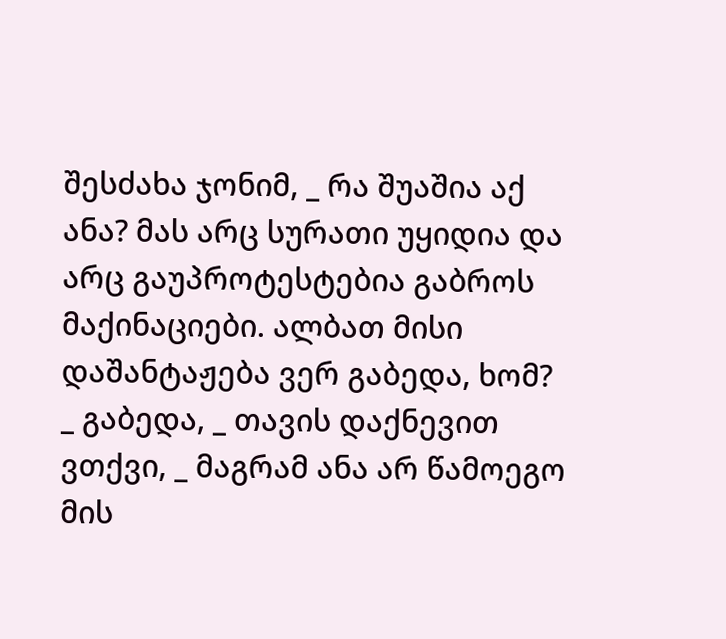შესძახა ჯონიმ, _ რა შუაშია აქ ანა? მას არც სურათი უყიდია და არც გაუპროტესტებია გაბროს მაქინაციები. ალბათ მისი დაშანტაჟება ვერ გაბედა, ხომ?
_ გაბედა, _ თავის დაქნევით ვთქვი, _ მაგრამ ანა არ წამოეგო მის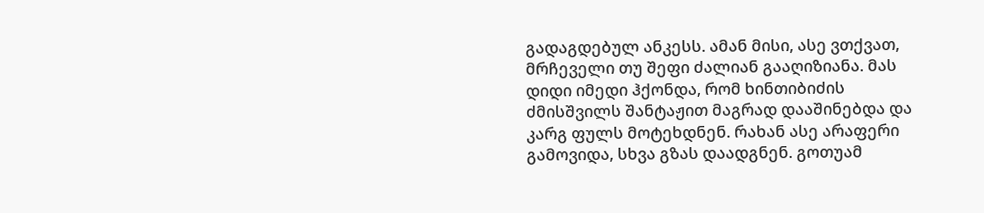გადაგდებულ ანკესს. ამან მისი, ასე ვთქვათ, მრჩეველი თუ შეფი ძალიან გააღიზიანა. მას დიდი იმედი ჰქონდა, რომ ხინთიბიძის ძმისშვილს შანტაჟით მაგრად დააშინებდა და კარგ ფულს მოტეხდნენ. რახან ასე არაფერი გამოვიდა, სხვა გზას დაადგნენ. გოთუამ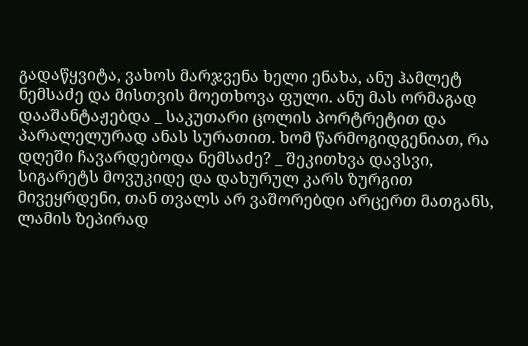გადაწყვიტა, ვახოს მარჯვენა ხელი ენახა, ანუ ჰამლეტ ნემსაძე და მისთვის მოეთხოვა ფული. ანუ მას ორმაგად დააშანტაჟებდა _ საკუთარი ცოლის პორტრეტით და პარალელურად ანას სურათით. ხომ წარმოგიდგენიათ, რა დღეში ჩავარდებოდა ნემსაძე? _ შეკითხვა დავსვი, სიგარეტს მოვუკიდე და დახურულ კარს ზურგით მივეყრდენი, თან თვალს არ ვაშორებდი არცერთ მათგანს, ლამის ზეპირად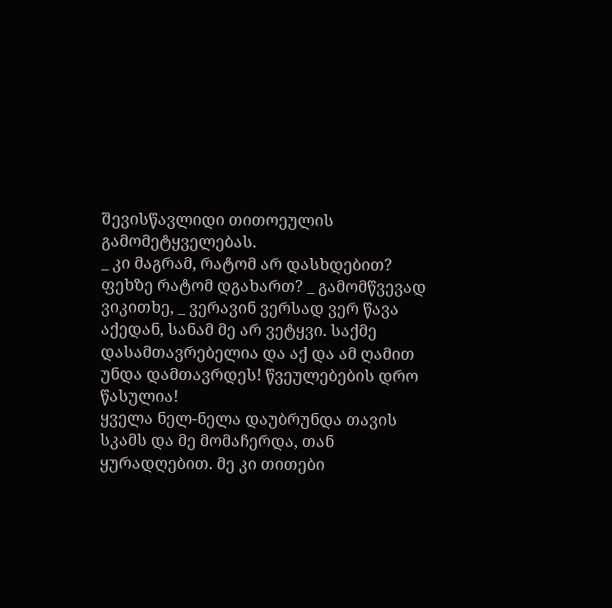შევისწავლიდი თითოეულის გამომეტყველებას.
_ კი მაგრამ, რატომ არ დასხდებით? ფეხზე რატომ დგახართ? _ გამომწვევად ვიკითხე, _ ვერავინ ვერსად ვერ წავა აქედან, სანამ მე არ ვეტყვი. საქმე დასამთავრებელია და აქ და ამ ღამით უნდა დამთავრდეს! წვეულებების დრო წასულია!
ყველა ნელ-ნელა დაუბრუნდა თავის სკამს და მე მომაჩერდა, თან ყურადღებით. მე კი თითები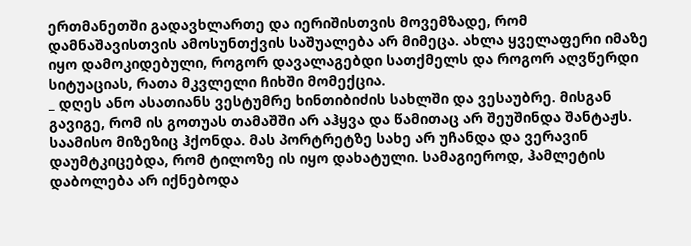ერთმანეთში გადავხლართე და იერიშისთვის მოვემზადე, რომ დამნაშავისთვის ამოსუნთქვის საშუალება არ მიმეცა. ახლა ყველაფერი იმაზე იყო დამოკიდებული, როგორ დავალაგებდი სათქმელს და როგორ აღვწერდი სიტუაციას, რათა მკვლელი ჩიხში მომექცია.
_ დღეს ანო ასათიანს ვესტუმრე ხინთიბიძის სახლში და ვესაუბრე. მისგან გავიგე, რომ ის გოთუას თამაშში არ აჰყვა და წამითაც არ შეუშინდა შანტაჟს. საამისო მიზეზიც ჰქონდა. მას პორტრეტზე სახე არ უჩანდა და ვერავინ დაუმტკიცებდა, რომ ტილოზე ის იყო დახატული. სამაგიეროდ, ჰამლეტის დაბოლება არ იქნებოდა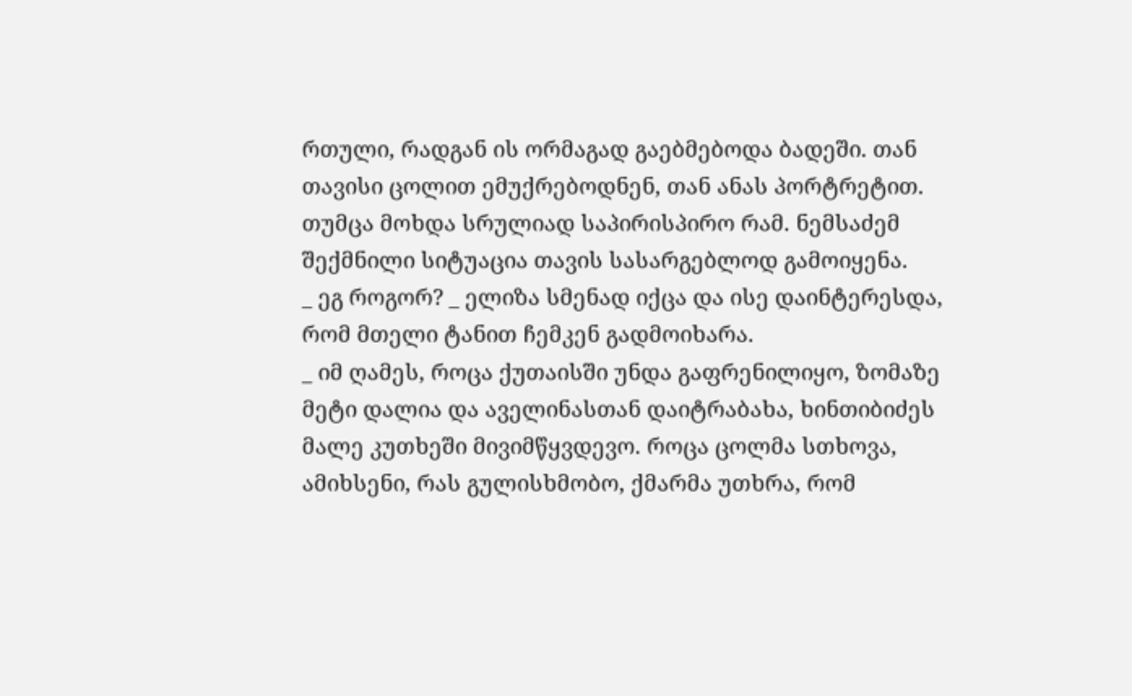რთული, რადგან ის ორმაგად გაებმებოდა ბადეში. თან თავისი ცოლით ემუქრებოდნენ, თან ანას პორტრეტით. თუმცა მოხდა სრულიად საპირისპირო რამ. ნემსაძემ შექმნილი სიტუაცია თავის სასარგებლოდ გამოიყენა.
_ ეგ როგორ? _ ელიზა სმენად იქცა და ისე დაინტერესდა, რომ მთელი ტანით ჩემკენ გადმოიხარა.
_ იმ ღამეს, როცა ქუთაისში უნდა გაფრენილიყო, ზომაზე მეტი დალია და აველინასთან დაიტრაბახა, ხინთიბიძეს მალე კუთხეში მივიმწყვდევო. როცა ცოლმა სთხოვა, ამიხსენი, რას გულისხმობო, ქმარმა უთხრა, რომ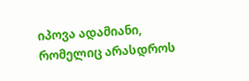იპოვა ადამიანი, რომელიც არასდროს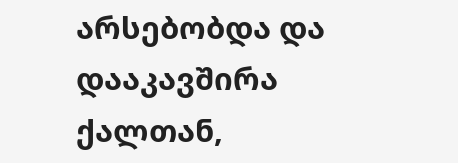არსებობდა და დააკავშირა ქალთან,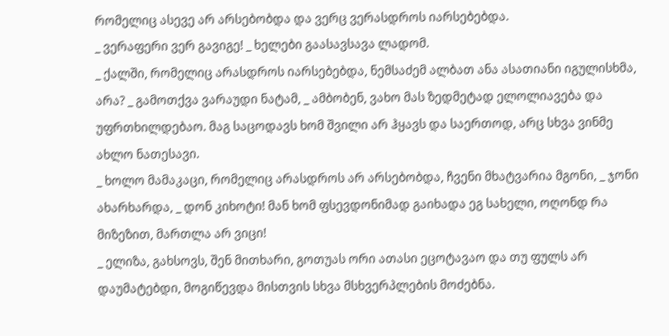რომელიც ასევე არ არსებობდა და ვერც ვერასდროს იარსებებდა.
_ ვერაფერი ვერ გავიგე! _ ხელები გაასავსავა ლადომ.
_ ქალში, რომელიც არასდროს იარსებებდა, ნემსაძემ ალბათ ანა ასათიანი იგულისხმა, არა? _ გამოთქვა ვარაუდი ნატამ, _ ამბობენ, ვახო მას ზედმეტად ელოლიავება და უფრთხილდებაო. მაგ საცოდავს ხომ შვილი არ ჰყავს და საერთოდ, არც სხვა ვინმე ახლო ნათესავი.
_ ხოლო მამაკაცი, რომელიც არასდროს არ არსებობდა, ჩვენი მხატვარია მგონი, _ ჯონი ახარხარდა, _ დონ კიხოტი! მან ხომ ფსევდონიმად გაიხადა ეგ სახელი, ოღონდ რა მიზეზით, მართლა არ ვიცი!
_ ელიზა, გახსოვს, შენ მითხარი, გოთუას ორი ათასი ეცოტავაო და თუ ფულს არ დაუმატებდი, მოგიწევდა მისთვის სხვა მსხვერპლების მოძებნა.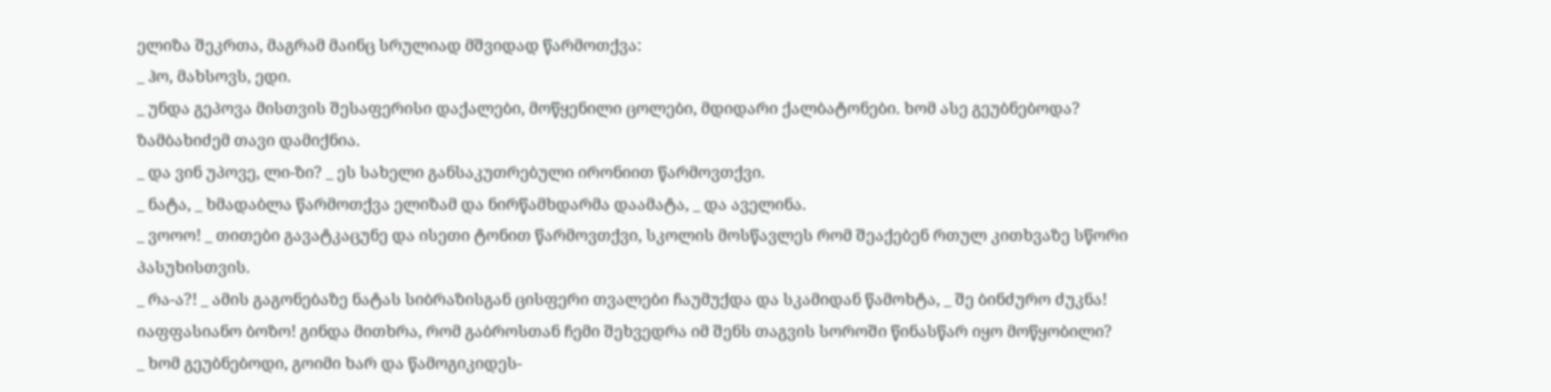ელიზა შეკრთა, მაგრამ მაინც სრულიად მშვიდად წარმოთქვა:
_ ჰო, მახსოვს, ედი.
_ უნდა გეპოვა მისთვის შესაფერისი დაქალები, მოწყენილი ცოლები, მდიდარი ქალბატონები. ხომ ასე გეუბნებოდა?
ზამბახიძემ თავი დამიქნია.
_ და ვინ უპოვე, ლი-ზი? _ ეს სახელი განსაკუთრებული ირონიით წარმოვთქვი.
_ ნატა, _ ხმადაბლა წარმოთქვა ელიზამ და ნირწამხდარმა დაამატა, _ და აველინა.
_ ვოოო! _ თითები გავატკაცუნე და ისეთი ტონით წარმოვთქვი, სკოლის მოსწავლეს რომ შეაქებენ რთულ კითხვაზე სწორი პასუხისთვის.
_ რა-ა?! _ ამის გაგონებაზე ნატას სიბრაზისგან ცისფერი თვალები ჩაუმუქდა და სკამიდან წამოხტა, _ შე ბინძურო ძუკნა! იაფფასიანო ბოზო! გინდა მითხრა, რომ გაბროსთან ჩემი შეხვედრა იმ შენს თაგვის სოროში წინასწარ იყო მოწყობილი?
_ ხომ გეუბნებოდი, გოიმი ხარ და წამოგიკიდეს-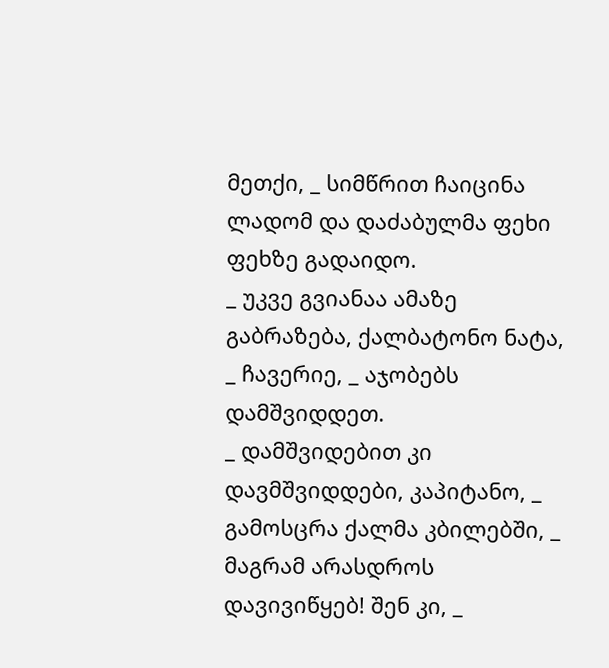მეთქი, _ სიმწრით ჩაიცინა ლადომ და დაძაბულმა ფეხი ფეხზე გადაიდო.
_ უკვე გვიანაა ამაზე გაბრაზება, ქალბატონო ნატა, _ ჩავერიე, _ აჯობებს დამშვიდდეთ.
_ დამშვიდებით კი დავმშვიდდები, კაპიტანო, _ გამოსცრა ქალმა კბილებში, _ მაგრამ არასდროს დავივიწყებ! შენ კი, _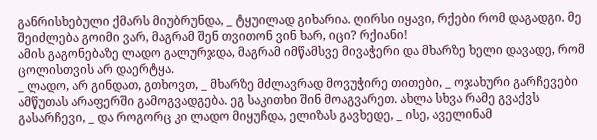განრისხებული ქმარს მიუბრუნდა, _ ტყუილად გიხარია. ღირსი იყავი, რქები რომ დაგადგი. მე შეიძლება გოიმი ვარ, მაგრამ შენ თვითონ ვინ ხარ, იცი? რქიანი!
ამის გაგონებაზე ლადო გალურჯდა, მაგრამ იმწამსვე მივაჭერი და მხარზე ხელი დავადე, რომ ცოლისთვის არ დაერტყა.
_ ლადო, არ გინდათ, გთხოვთ, _ მხარზე მძლავრად მოვუჭირე თითები, _ ოჯახური გარჩევები ამწუთას არაფერში გამოგვადგება. ეგ საკითხი შინ მოაგვარეთ. ახლა სხვა რამე გვაქვს გასარჩევი, _ და როგორც კი ლადო მიყუჩდა, ელიზას გავხედე, _ ისე, აველინამ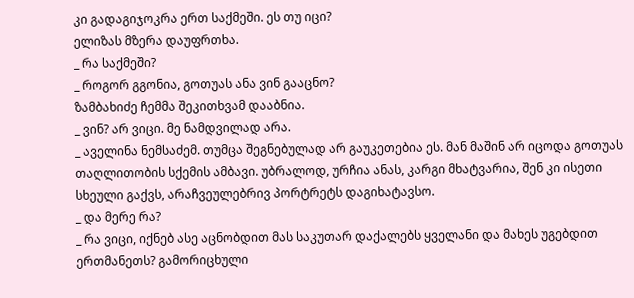კი გადაგიჯოკრა ერთ საქმეში. ეს თუ იცი?
ელიზას მზერა დაუფრთხა.
_ რა საქმეში?
_ როგორ გგონია, გოთუას ანა ვინ გააცნო?
ზამბახიძე ჩემმა შეკითხვამ დააბნია.
_ ვინ? არ ვიცი. მე ნამდვილად არა.
_ აველინა ნემსაძემ. თუმცა შეგნებულად არ გაუკეთებია ეს. მან მაშინ არ იცოდა გოთუას თაღლითობის სქემის ამბავი. უბრალოდ, ურჩია ანას, კარგი მხატვარია, შენ კი ისეთი სხეული გაქვს, არაჩვეულებრივ პორტრეტს დაგიხატავსო.
_ და მერე რა?
_ რა ვიცი, იქნებ ასე აცნობდით მას საკუთარ დაქალებს ყველანი და მახეს უგებდით ერთმანეთს? გამორიცხული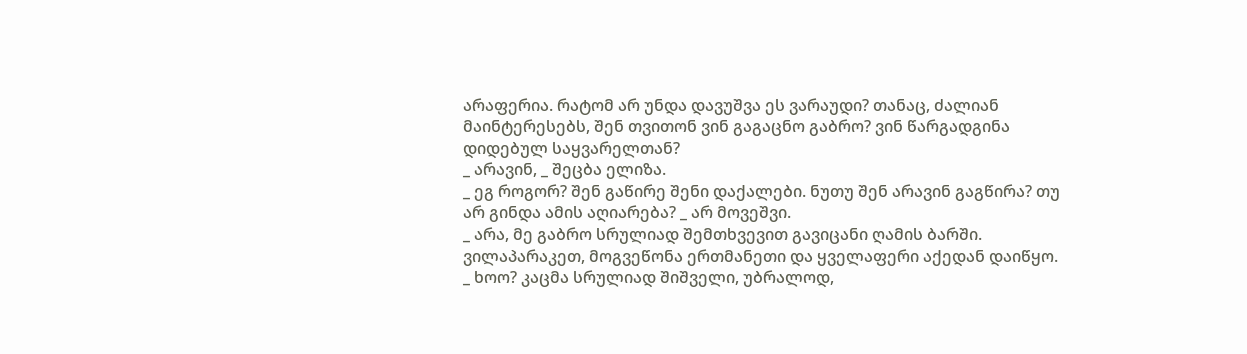არაფერია. რატომ არ უნდა დავუშვა ეს ვარაუდი? თანაც, ძალიან მაინტერესებს, შენ თვითონ ვინ გაგაცნო გაბრო? ვინ წარგადგინა დიდებულ საყვარელთან?
_ არავინ, _ შეცბა ელიზა.
_ ეგ როგორ? შენ გაწირე შენი დაქალები. ნუთუ შენ არავინ გაგწირა? თუ არ გინდა ამის აღიარება? _ არ მოვეშვი.
_ არა, მე გაბრო სრულიად შემთხვევით გავიცანი ღამის ბარში. ვილაპარაკეთ, მოგვეწონა ერთმანეთი და ყველაფერი აქედან დაიწყო.
_ ხოო? კაცმა სრულიად შიშველი, უბრალოდ,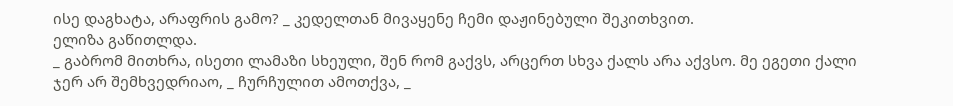ისე დაგხატა, არაფრის გამო? _ კედელთან მივაყენე ჩემი დაჟინებული შეკითხვით.
ელიზა გაწითლდა.
_ გაბრომ მითხრა, ისეთი ლამაზი სხეული, შენ რომ გაქვს, არცერთ სხვა ქალს არა აქვსო. მე ეგეთი ქალი ჯერ არ შემხვედრიაო, _ ჩურჩულით ამოთქვა, _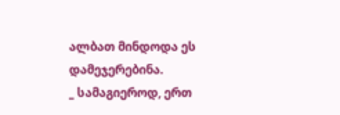ალბათ მინდოდა ეს დამეჯერებინა.
_ სამაგიეროდ, ერთ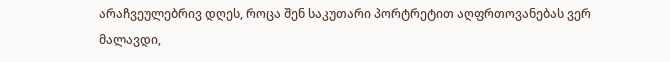არაჩვეულებრივ დღეს, როცა შენ საკუთარი პორტრეტით აღფრთოვანებას ვერ მალავდი,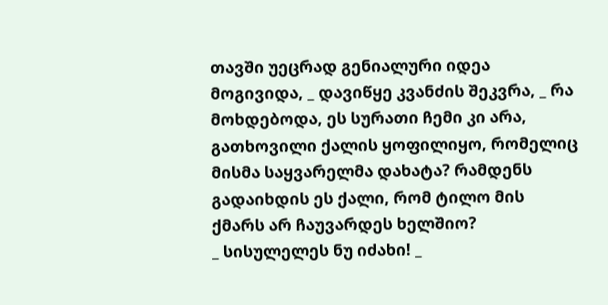თავში უეცრად გენიალური იდეა მოგივიდა, _ დავიწყე კვანძის შეკვრა, _ რა მოხდებოდა, ეს სურათი ჩემი კი არა, გათხოვილი ქალის ყოფილიყო, რომელიც მისმა საყვარელმა დახატა? რამდენს გადაიხდის ეს ქალი, რომ ტილო მის ქმარს არ ჩაუვარდეს ხელშიო?
_ სისულელეს ნუ იძახი! _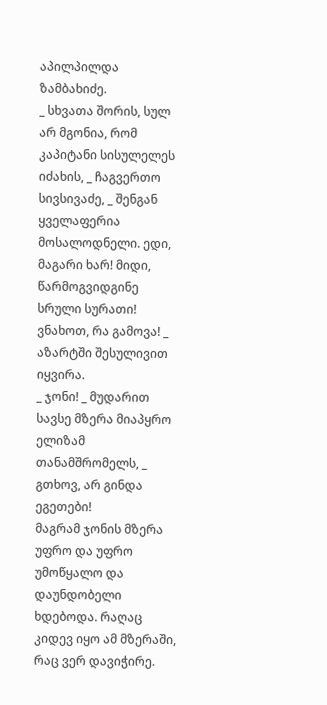აპილპილდა ზამბახიძე.
_ სხვათა შორის, სულ არ მგონია, რომ კაპიტანი სისულელეს იძახის, _ ჩაგვერთო სივსივაძე, _ შენგან ყველაფერია მოსალოდნელი. ედი, მაგარი ხარ! მიდი, წარმოგვიდგინე სრული სურათი! ვნახოთ, რა გამოვა! _ აზარტში შესულივით იყვირა.
_ ჯონი! _ მუდარით სავსე მზერა მიაპყრო ელიზამ თანამშრომელს, _ გთხოვ, არ გინდა ეგეთები!
მაგრამ ჯონის მზერა უფრო და უფრო უმოწყალო და დაუნდობელი ხდებოდა. რაღაც კიდევ იყო ამ მზერაში, რაც ვერ დავიჭირე.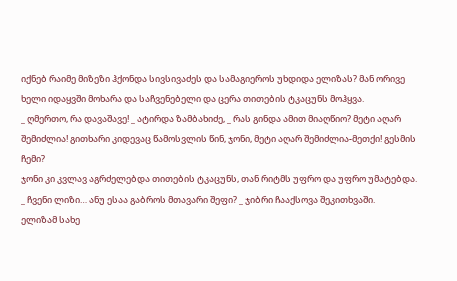იქნებ რაიმე მიზეზი ჰქონდა სივსივაძეს და სამაგიეროს უხდიდა ელიზას? მან ორივე ხელი იდაყვში მოხარა და საჩვენებელი და ცერა თითების ტკაცუნს მოჰყვა.
_ ღმერთო, რა დავაშავე! _ ატირდა ზამბახიძე, _ რას გინდა ამით მიაღწიო? მეტი აღარ შემიძლია! გითხარი კიდევაც წამოსვლის წინ, ჯონი, მეტი აღარ შემიძლია-მეთქი! გესმის ჩემი?
ჯონი კი კვლავ აგრძელებდა თითების ტკაცუნს, თან რიტმს უფრო და უფრო უმატებდა.
_ ჩვენი ლიზი… ანუ ესაა გაბროს მთავარი შეფი? _ ჯიბრი ჩააქსოვა შეკითხვაში.
ელიზამ სახე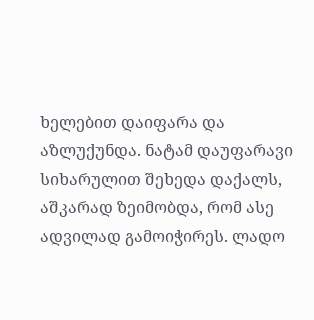ხელებით დაიფარა და აზლუქუნდა. ნატამ დაუფარავი სიხარულით შეხედა დაქალს, აშკარად ზეიმობდა, რომ ასე ადვილად გამოიჭირეს. ლადო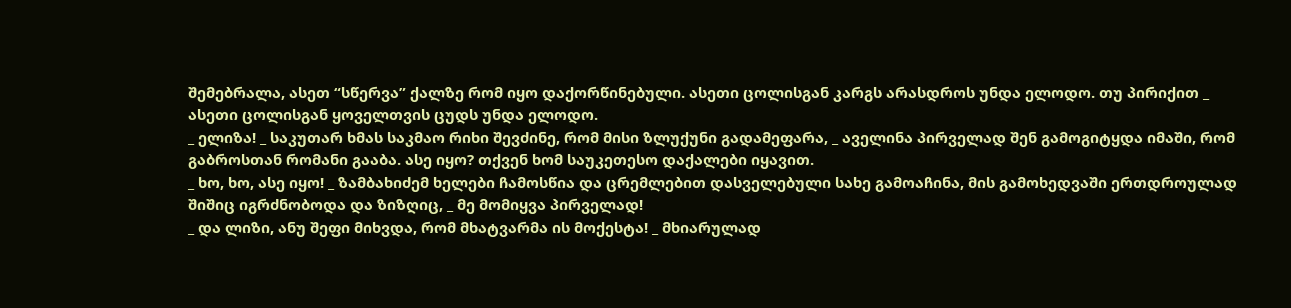შემებრალა, ასეთ “სწერვა” ქალზე რომ იყო დაქორწინებული. ასეთი ცოლისგან კარგს არასდროს უნდა ელოდო. თუ პირიქით _ ასეთი ცოლისგან ყოველთვის ცუდს უნდა ელოდო.
_ ელიზა! _ საკუთარ ხმას საკმაო რიხი შევძინე, რომ მისი ზლუქუნი გადამეფარა, _ აველინა პირველად შენ გამოგიტყდა იმაში, რომ გაბროსთან რომანი გააბა. ასე იყო? თქვენ ხომ საუკეთესო დაქალები იყავით.
_ ხო, ხო, ასე იყო! _ ზამბახიძემ ხელები ჩამოსწია და ცრემლებით დასველებული სახე გამოაჩინა, მის გამოხედვაში ერთდროულად შიშიც იგრძნობოდა და ზიზღიც, _ მე მომიყვა პირველად!
_ და ლიზი, ანუ შეფი მიხვდა, რომ მხატვარმა ის მოქესტა! _ მხიარულად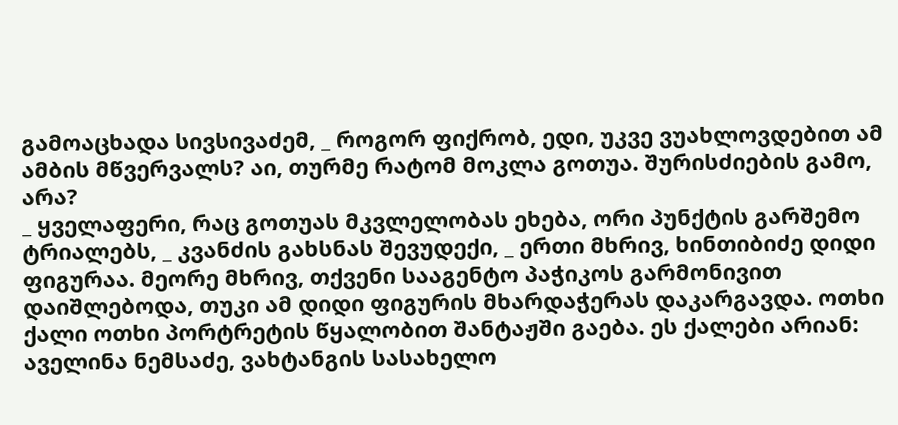გამოაცხადა სივსივაძემ, _ როგორ ფიქრობ, ედი, უკვე ვუახლოვდებით ამ ამბის მწვერვალს? აი, თურმე რატომ მოკლა გოთუა. შურისძიების გამო, არა?
_ ყველაფერი, რაც გოთუას მკვლელობას ეხება, ორი პუნქტის გარშემო ტრიალებს, _ კვანძის გახსნას შევუდექი, _ ერთი მხრივ, ხინთიბიძე დიდი ფიგურაა. მეორე მხრივ, თქვენი სააგენტო პაჭიკოს გარმონივით დაიშლებოდა, თუკი ამ დიდი ფიგურის მხარდაჭერას დაკარგავდა. ოთხი ქალი ოთხი პორტრეტის წყალობით შანტაჟში გაება. ეს ქალები არიან: აველინა ნემსაძე, ვახტანგის სასახელო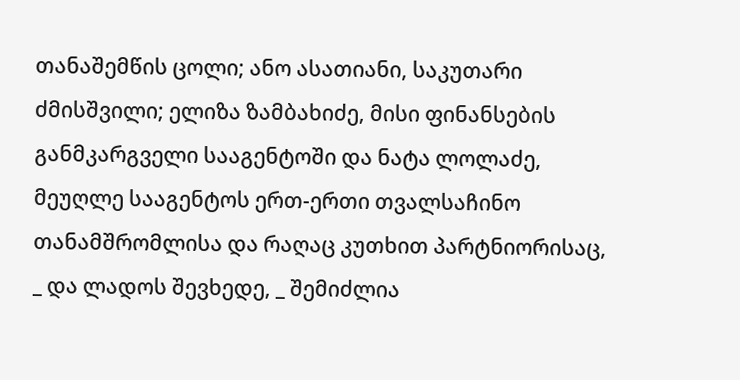თანაშემწის ცოლი; ანო ასათიანი, საკუთარი ძმისშვილი; ელიზა ზამბახიძე, მისი ფინანსების განმკარგველი სააგენტოში და ნატა ლოლაძე, მეუღლე სააგენტოს ერთ-ერთი თვალსაჩინო თანამშრომლისა და რაღაც კუთხით პარტნიორისაც, _ და ლადოს შევხედე, _ შემიძლია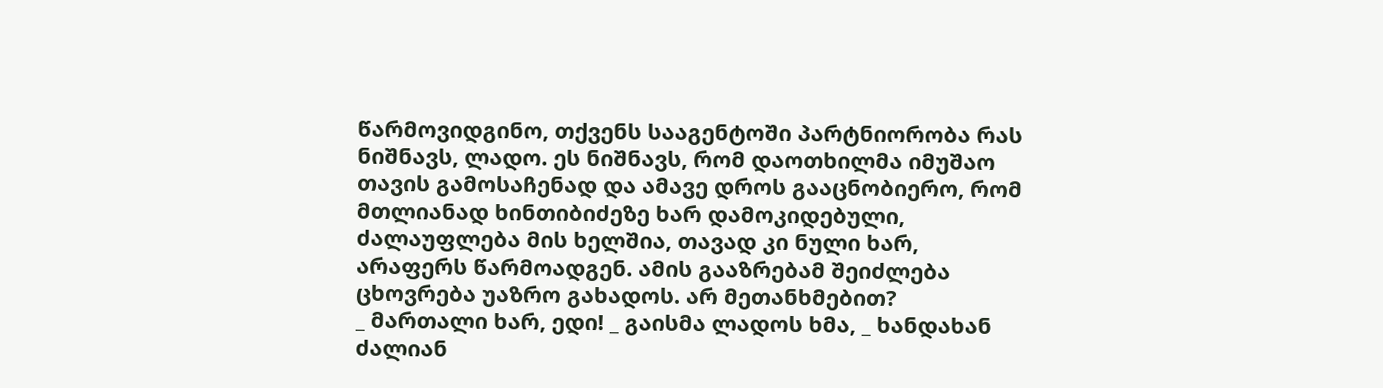წარმოვიდგინო, თქვენს სააგენტოში პარტნიორობა რას ნიშნავს, ლადო. ეს ნიშნავს, რომ დაოთხილმა იმუშაო თავის გამოსაჩენად და ამავე დროს გააცნობიერო, რომ მთლიანად ხინთიბიძეზე ხარ დამოკიდებული, ძალაუფლება მის ხელშია, თავად კი ნული ხარ, არაფერს წარმოადგენ. ამის გააზრებამ შეიძლება ცხოვრება უაზრო გახადოს. არ მეთანხმებით?
_ მართალი ხარ, ედი! _ გაისმა ლადოს ხმა, _ ხანდახან ძალიან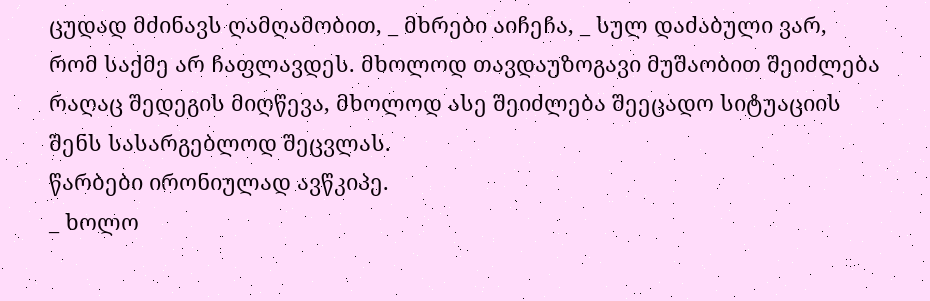ცუდად მძინავს ღამღამობით, _ მხრები აიჩეჩა, _ სულ დაძაბული ვარ, რომ საქმე არ ჩაფლავდეს. მხოლოდ თავდაუზოგავი მუშაობით შეიძლება რაღაც შედეგის მიღწევა, მხოლოდ ასე შეიძლება შეეცადო სიტუაციის შენს სასარგებლოდ შეცვლას.
წარბები ირონიულად ავწკიპე.
_ ხოლო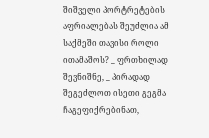შიშველი პორტრეტების აფრიალებას შეუძლია ამ საქმეში თავისი როლი ითამაშოს? _ ფრთხილად შევნიშნე, _ პირადად შეგეძლოთ ისეთი გეგმა ჩაგეფიქრებინათ,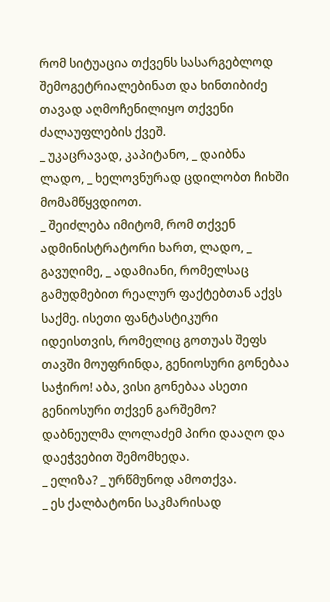რომ სიტუაცია თქვენს სასარგებლოდ შემოგეტრიალებინათ და ხინთიბიძე თავად აღმოჩენილიყო თქვენი ძალაუფლების ქვეშ.
_ უკაცრავად, კაპიტანო, _ დაიბნა ლადო, _ ხელოვნურად ცდილობთ ჩიხში მომამწყვდიოთ.
_ შეიძლება იმიტომ, რომ თქვენ ადმინისტრატორი ხართ, ლადო, _ გავუღიმე, _ ადამიანი, რომელსაც გამუდმებით რეალურ ფაქტებთან აქვს საქმე. ისეთი ფანტასტიკური იდეისთვის, რომელიც გოთუას შეფს თავში მოუფრინდა, გენიოსური გონებაა საჭირო! აბა, ვისი გონებაა ასეთი გენიოსური თქვენ გარშემო?
დაბნეულმა ლოლაძემ პირი დააღო და დაეჭვებით შემომხედა.
_ ელიზა? _ ურწმუნოდ ამოთქვა.
_ ეს ქალბატონი საკმარისად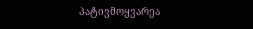პატივმოყვარეა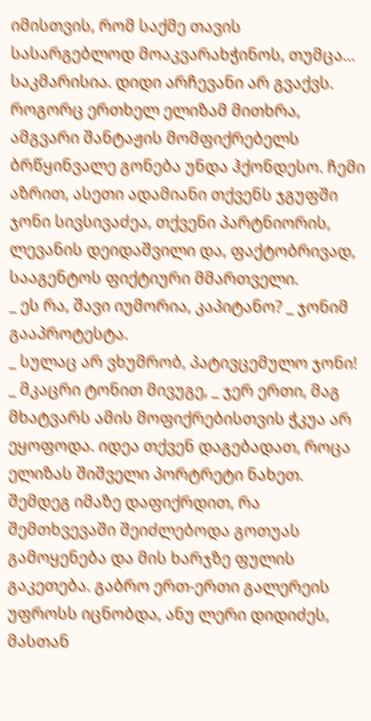იმისთვის, რომ საქმე თავის სასარგებლოდ მოაკვარახჭინოს, თუმცა… საკმარისია. დიდი არჩევანი არ გვაქვს. როგორც ერთხელ ელიზამ მითხრა, ამგვარი შანტაჟის მომფიქრებელს ბრწყინვალე გონება უნდა ჰქონდესო. ჩემი აზრით, ასეთი ადამიანი თქვენს ჯგუფში ჯონი სივსივაძეა, თქვენი პარტნიორის, ლევანის დეიდაშვილი და, ფაქტობრივად, სააგენტოს ფიქტიური მმართველი.
_ ეს რა, შავი იუმორია, კაპიტანო? _ ჯონიმ გააპროტესტა.
_ სულაც არ ვხუმრობ, პატივცემულო ჯონი! _ მკაცრი ტონით მივუგე, _ ჯერ ერთი, მაგ მხატვარს ამის მოფიქრებისთვის ჭკუა არ ეყოფოდა. იდეა თქვენ დაგებადათ, როცა ელიზას შიშველი პორტრეტი ნახეთ. შემდეგ იმაზე დაფიქრდით, რა შემთხვევაში შეიძლებოდა გოთუას გამოყენება და მის ხარჯზე ფულის გაკეთება. გაბრო ერთ-ერთი გალერეის უფროსს იცნობდა, ანუ ლერი დიდიძეს, მასთან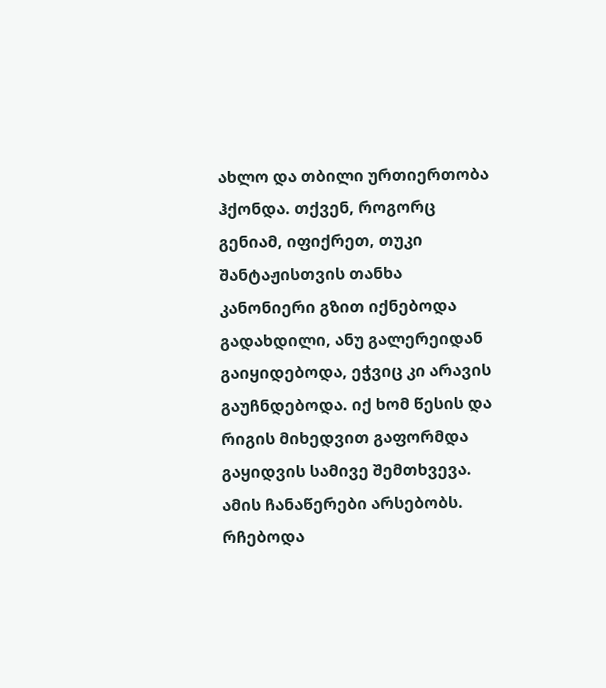ახლო და თბილი ურთიერთობა ჰქონდა. თქვენ, როგორც გენიამ, იფიქრეთ, თუკი შანტაჟისთვის თანხა კანონიერი გზით იქნებოდა გადახდილი, ანუ გალერეიდან გაიყიდებოდა, ეჭვიც კი არავის გაუჩნდებოდა. იქ ხომ წესის და რიგის მიხედვით გაფორმდა გაყიდვის სამივე შემთხვევა. ამის ჩანაწერები არსებობს. რჩებოდა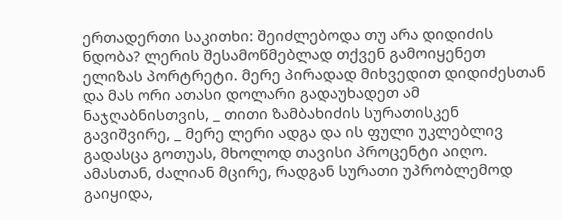ერთადერთი საკითხი: შეიძლებოდა თუ არა დიდიძის ნდობა? ლერის შესამოწმებლად თქვენ გამოიყენეთ ელიზას პორტრეტი. მერე პირადად მიხვედით დიდიძესთან და მას ორი ათასი დოლარი გადაუხადეთ ამ ნაჯღაბნისთვის, _ თითი ზამბახიძის სურათისკენ გავიშვირე, _ მერე ლერი ადგა და ის ფული უკლებლივ გადასცა გოთუას, მხოლოდ თავისი პროცენტი აიღო. ამასთან, ძალიან მცირე, რადგან სურათი უპრობლემოდ გაიყიდა,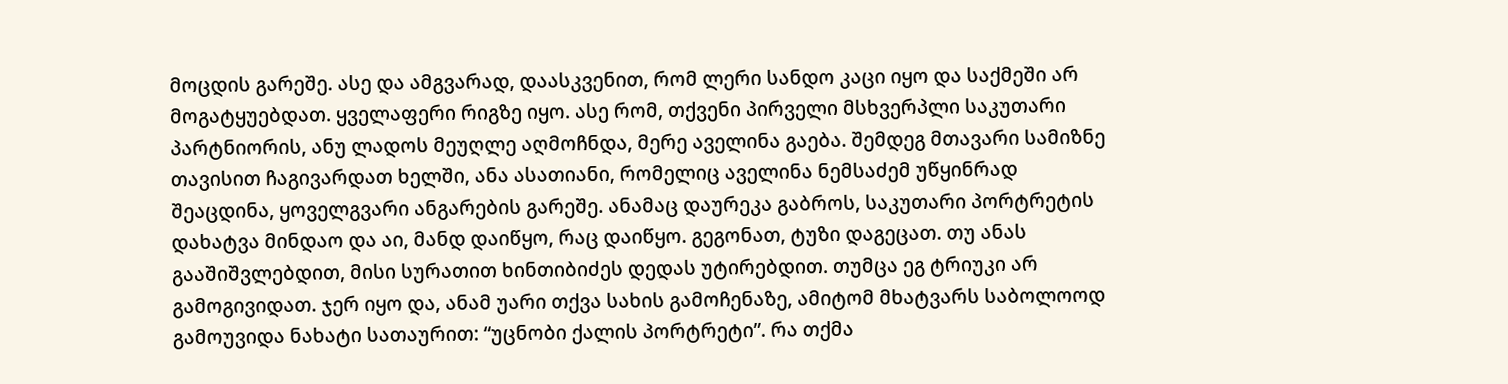მოცდის გარეშე. ასე და ამგვარად, დაასკვენით, რომ ლერი სანდო კაცი იყო და საქმეში არ მოგატყუებდათ. ყველაფერი რიგზე იყო. ასე რომ, თქვენი პირველი მსხვერპლი საკუთარი პარტნიორის, ანუ ლადოს მეუღლე აღმოჩნდა, მერე აველინა გაება. შემდეგ მთავარი სამიზნე თავისით ჩაგივარდათ ხელში, ანა ასათიანი, რომელიც აველინა ნემსაძემ უწყინრად შეაცდინა, ყოველგვარი ანგარების გარეშე. ანამაც დაურეკა გაბროს, საკუთარი პორტრეტის დახატვა მინდაო და აი, მანდ დაიწყო, რაც დაიწყო. გეგონათ, ტუზი დაგეცათ. თუ ანას გააშიშვლებდით, მისი სურათით ხინთიბიძეს დედას უტირებდით. თუმცა ეგ ტრიუკი არ გამოგივიდათ. ჯერ იყო და, ანამ უარი თქვა სახის გამოჩენაზე, ამიტომ მხატვარს საბოლოოდ გამოუვიდა ნახატი სათაურით: “უცნობი ქალის პორტრეტი”. რა თქმა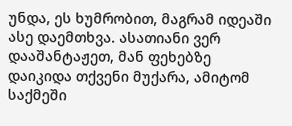უნდა, ეს ხუმრობით, მაგრამ იდეაში ასე დაემთხვა. ასათიანი ვერ დააშანტაჟეთ, მან ფეხებზე დაიკიდა თქვენი მუქარა, ამიტომ საქმეში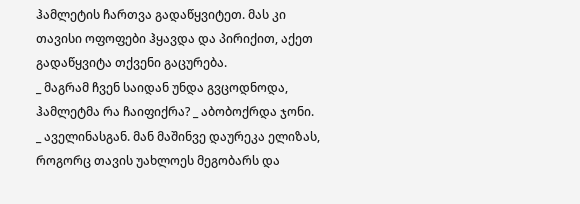ჰამლეტის ჩართვა გადაწყვიტეთ. მას კი თავისი ოფოფები ჰყავდა და პირიქით, აქეთ გადაწყვიტა თქვენი გაცურება.
_ მაგრამ ჩვენ საიდან უნდა გვცოდნოდა, ჰამლეტმა რა ჩაიფიქრა? _ აბობოქრდა ჯონი.
_ აველინასგან. მან მაშინვე დაურეკა ელიზას, როგორც თავის უახლოეს მეგობარს და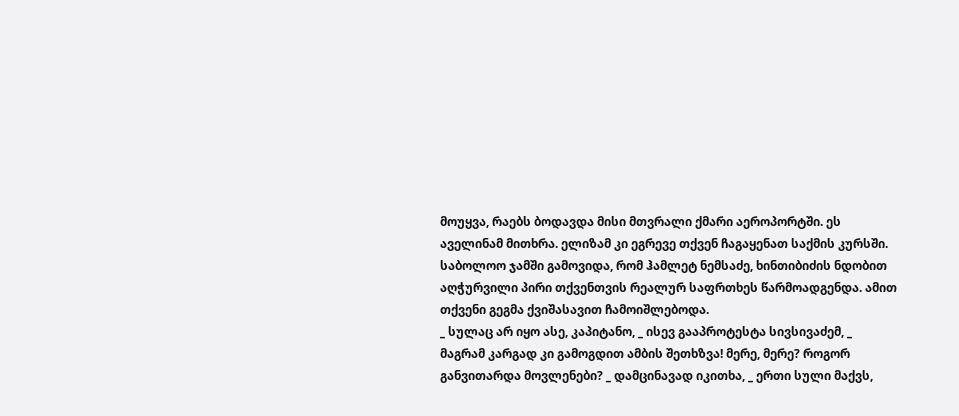მოუყვა, რაებს ბოდავდა მისი მთვრალი ქმარი აეროპორტში. ეს აველინამ მითხრა. ელიზამ კი ეგრევე თქვენ ჩაგაყენათ საქმის კურსში. საბოლოო ჯამში გამოვიდა, რომ ჰამლეტ ნემსაძე, ხინთიბიძის ნდობით აღჭურვილი პირი თქვენთვის რეალურ საფრთხეს წარმოადგენდა. ამით თქვენი გეგმა ქვიშასავით ჩამოიშლებოდა.
_ სულაც არ იყო ასე, კაპიტანო, _ ისევ გააპროტესტა სივსივაძემ, _ მაგრამ კარგად კი გამოგდით ამბის შეთხზვა! მერე, მერე? როგორ განვითარდა მოვლენები? _ დამცინავად იკითხა, _ ერთი სული მაქვს,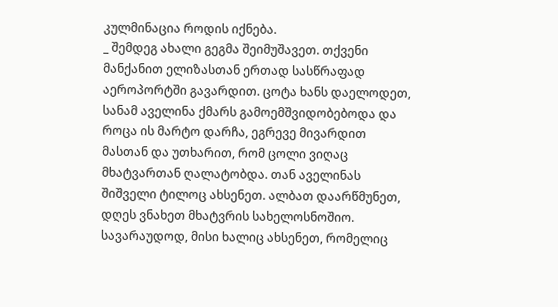კულმინაცია როდის იქნება.
_ შემდეგ ახალი გეგმა შეიმუშავეთ. თქვენი მანქანით ელიზასთან ერთად სასწრაფად აეროპორტში გავარდით. ცოტა ხანს დაელოდეთ, სანამ აველინა ქმარს გამოემშვიდობებოდა და როცა ის მარტო დარჩა, ეგრევე მივარდით მასთან და უთხარით, რომ ცოლი ვიღაც მხატვართან ღალატობდა. თან აველინას შიშველი ტილოც ახსენეთ. ალბათ დაარწმუნეთ, დღეს ვნახეთ მხატვრის სახელოსნოშიო. სავარაუდოდ, მისი ხალიც ახსენეთ, რომელიც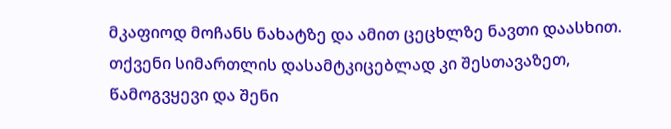მკაფიოდ მოჩანს ნახატზე და ამით ცეცხლზე ნავთი დაასხით. თქვენი სიმართლის დასამტკიცებლად კი შესთავაზეთ, წამოგვყევი და შენი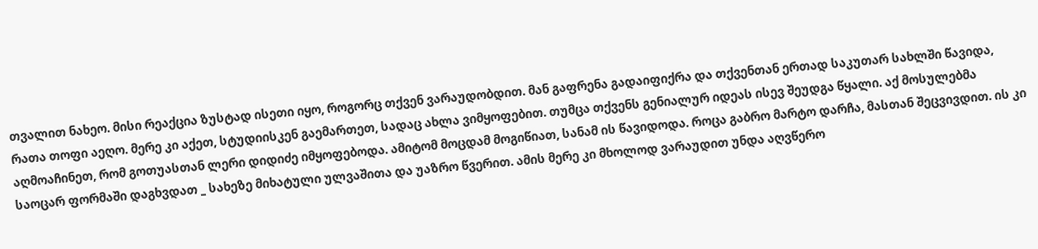თვალით ნახეო. მისი რეაქცია ზუსტად ისეთი იყო, როგორც თქვენ ვარაუდობდით. მან გაფრენა გადაიფიქრა და თქვენთან ერთად საკუთარ სახლში წავიდა, რათა თოფი აეღო. მერე კი აქეთ, სტუდიისკენ გაემართეთ, სადაც ახლა ვიმყოფებით. თუმცა თქვენს გენიალურ იდეას ისევ შეუდგა წყალი. აქ მოსულებმა აღმოაჩინეთ, რომ გოთუასთან ლერი დიდიძე იმყოფებოდა. ამიტომ მოცდამ მოგიწიათ, სანამ ის წავიდოდა. როცა გაბრო მარტო დარჩა, მასთან შეცვივდით. ის კი საოცარ ფორმაში დაგხვდათ _ სახეზე მიხატული ულვაშითა და უაზრო წვერით. ამის მერე კი მხოლოდ ვარაუდით უნდა აღვწერო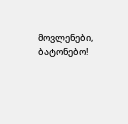მოვლენები, ბატონებო!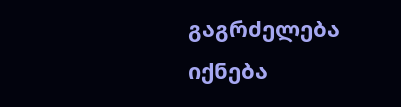გაგრძელება იქნება